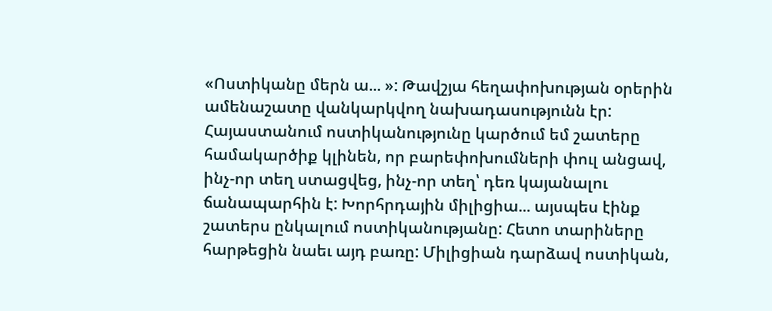«Ոստիկանը մերն ա... »: Թավշյա հեղափոխության օրերին ամենաշատը վանկարկվող նախադասությունն էր: Հայաստանում ոստիկանությունը կարծում եմ շատերը համակարծիք կլինեն, որ բարեփոխումների փուլ անցավ, ինչ-որ տեղ ստացվեց, ինչ-որ տեղ՝ դեռ կայանալու ճանապարհին է: Խորհրդային միլիցիա... այսպես էինք շատերս ընկալում ոստիկանությանը: Հետո տարիները հարթեցին նաեւ այդ բառը: Միլիցիան դարձավ ոստիկան,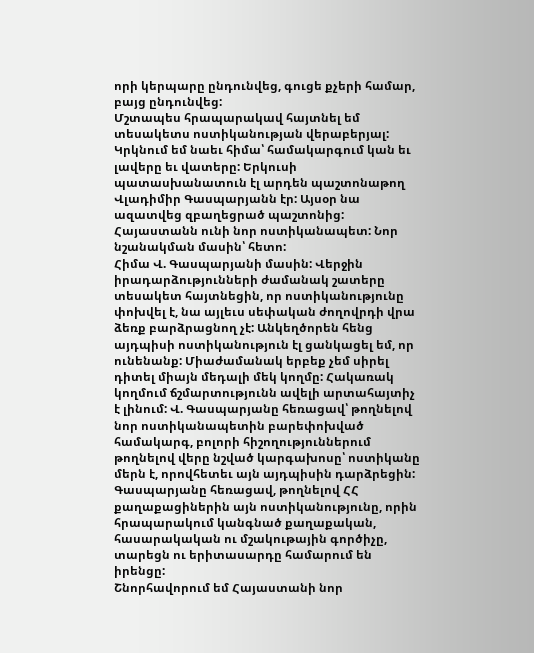որի կերպարը ընդունվեց, գուցե քչերի համար, բայց ընդունվեց:
Մշտապես հրապարակավ հայտնել եմ տեսակետս ոստիկանության վերաբերյալ: Կրկնում եմ նաեւ հիմա՝ համակարգում կան եւ լավերը եւ վատերը: Երկուսի պատասխանատուն էլ արդեն պաշտոնաթող Վլադիմիր Գասպարյանն էր: Այսօր նա ազատվեց զբաղեցրած պաշտոնից: Հայաստանն ունի նոր ոստիկանապետ: Նոր նշանակման մասին՝ հետո:
Հիմա Վ. Գասպարյանի մասին: Վերջին իրադարձությունների ժամանակ շատերը տեսակետ հայտնեցին, որ ոստիկանությունը փոխվել է, նա այլեւս սեփական ժողովրդի վրա ձեռք բարձրացնող չէ: Անկեղծորեն հենց այդպիսի ոստիկանություն էլ ցանկացել եմ, որ ունենանք: Միաժամանակ երբեք չեմ սիրել դիտել միայն մեդալի մեկ կողմը: Հակառակ կողմում ճշմարտությունն ավելի արտահայտիչ է լինում: Վ. Գասպարյանը հեռացավ՝ թողնելով նոր ոստիկանապետին բարեփոխված համակարգ, բոլորի հիշողություններում թողնելով վերը նշված կարգախոսը՝ ոստիկանը մերն է, որովհետեւ այն այդպիսին դարձրեցին:
Գասպարյանը հեռացավ, թողնելով ՀՀ քաղաքացիներին այն ոստիկանությունը, որին հրապարակում կանգնած քաղաքական, հասարակական ու մշակութային գործիչը, տարեցն ու երիտասարդը համարում են իրենցը:
Շնորհավորում եմ Հայաստանի նոր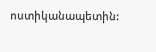ոստիկանապետին: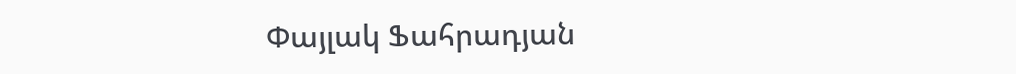Փայլակ Ֆահրադյան